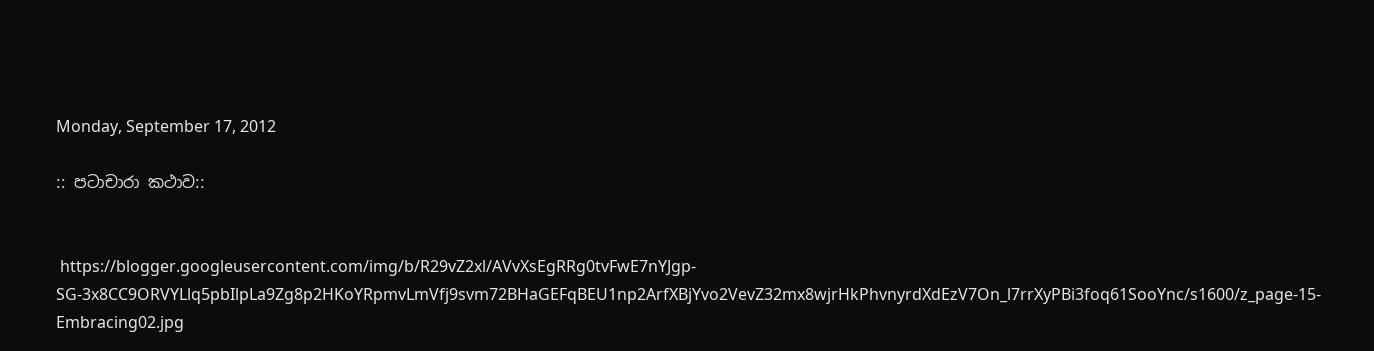Monday, September 17, 2012

:: පටාචාරා කථාව::


 https://blogger.googleusercontent.com/img/b/R29vZ2xl/AVvXsEgRRg0tvFwE7nYJgp-SG-3x8CC9ORVYLlq5pbIlpLa9Zg8p2HKoYRpmvLmVfj9svm72BHaGEFqBEU1np2ArfXBjYvo2VevZ32mx8wjrHkPhvnyrdXdEzV7On_l7rrXyPBi3foq61SooYnc/s1600/z_page-15-Embracing02.jpg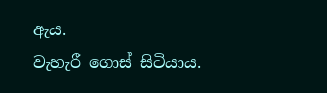ඇය.
වැහැරී ගොස් සිටියාය.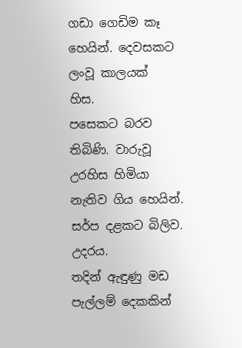ගඩා ගෙඩිම කෑ හෙයින්. දෙවසකට ලංවූ කාලයක්
හිස.
පසෙකට බරව තිබිණි. වාරුවූ උරහිස හිමියා නැතිව ගිය හෙයින්. සර්ප දළකට බිලිව.
උදරය.
තදින් ඇඳුණු මඩ පැල්ලම් දෙකකින්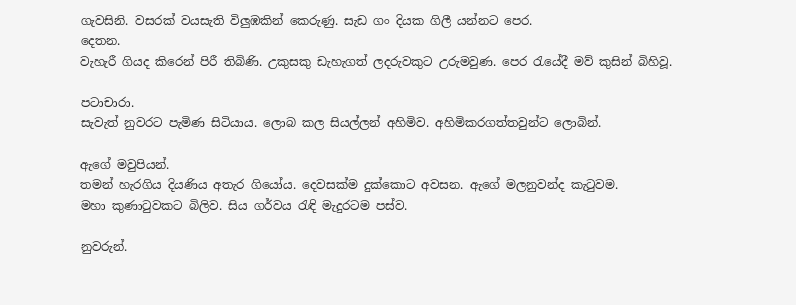ගැවසිනි. වසරක් වයසැති විලුඹකින් කෙරුණු. සැඩ ගං දියක ගිලී යන්නට පෙර.
දෙතන.
වැහැරී ගියද කිරෙන් පිරී තිබිණි. උකුසකු ඩැහැගත් ලදරුවකුට උරුමවුණ. පෙර රැයේදී මව් කුසින් බිහිවූ.

පටාචාරා.
සැවැත් නුවරට පැමිණ සිටියාය. ලොබ කල සියල්ලන් අහිමිව. අහිමිකරගත්තවුන්ට ලොබින්.

ඇගේ මවුපියන්.
තමන් හැරගිය දියණිය අතැර ගියෝය. දෙවසක්ම දුක්කොට අවසන. ඇගේ මලනුවන්ද කැටුවම.
මහා කුණාටුවකට බිලිව. සිය ගර්වය රැඳි මැදුරටම පස්ව.

නුවරුන්.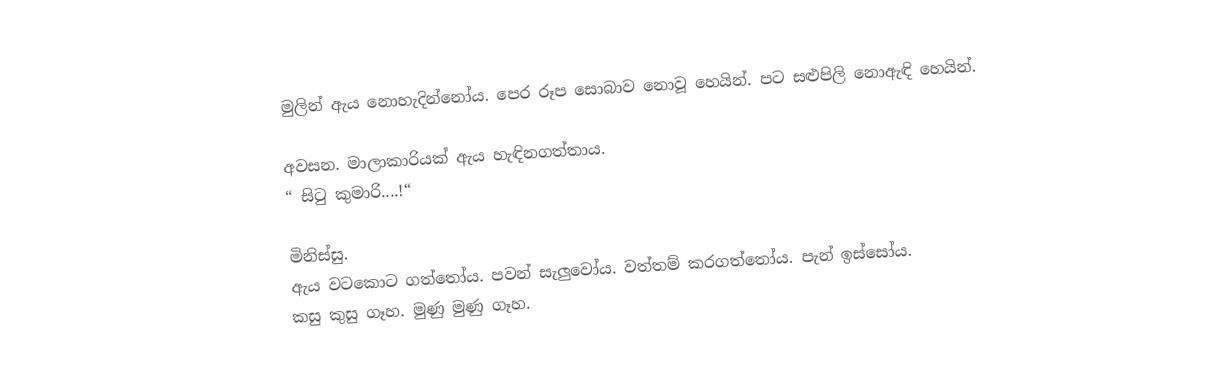මුලින් ඇය නොහැදින්නෝය. පෙර රූප සොබාව නොවූ හෙයින්. පට සළුපිලි නොඇඳි හෙයින්.

අවසන. මාලාකාරියක් ඇය හැඳිනගත්තාය.
“ සිටු කුමාරි....!“

මිනිස්සු.
ඇය වටකොට ගත්තෝය. පවන් සැලුවෝය. වත්තම් කරගත්තෝය. පැන් ඉස්සෝය.
කසු කුසු ගෑහ. මුණු මුණු ගෑහ.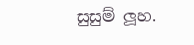සුසුම් ලූහ.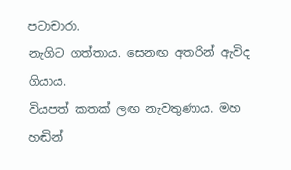පටාචාරා.
නැගිට ගත්තාය. සෙනඟ අතරින් ඇවිද ගියාය.
වියපත් කතක් ලඟ නැවතුණාය. මහ හඬින්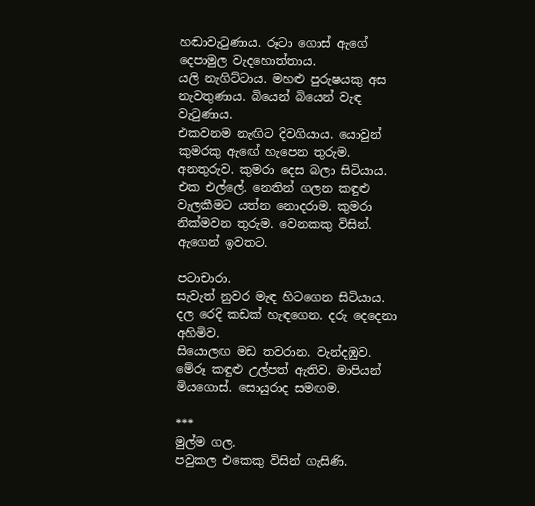හඬාවැටුණාය. රූටා ගොස් ඇගේ දෙපාමුල වැදහොත්තාය.
යලි නැගිට්ටාය. මහළු පුරුෂයකු අස නැවතුණාය. බියෙන් බියෙන් වැඳ වැටුණාය.
එකවනම නැඟිට දිවගියාය. යොවුන් කුමරකු ඇඟේ හැපෙන තුරුම.
අනතුරුව. කුමරා දෙස බලා සිටියාය. එක එල්ලේ. නෙතින් ගලන කඳුළු වැලකීමට යත්න නොදරාම. කුමරා නික්මවන තුරුම. වෙනකකු විසින්. ඇගෙන් ඉවතට.

පටාචාරා.
සැවැත් නුවර මැඳ හිටගෙන සිටියාය.
දල රෙදි කඩක් හැඳගෙන. දරු දෙදෙනා අහිමිව.
සියොලඟ මඩ තවරාන. වැන්දඹුව.
මේරූ කඳුළු උල්පත් ඇතිව. මාපියන් මියගොස්. සොයුරාද සමඟම.

***
මුල්ම ගල.
පවුකල එකෙකු විසින් ගැසිණි.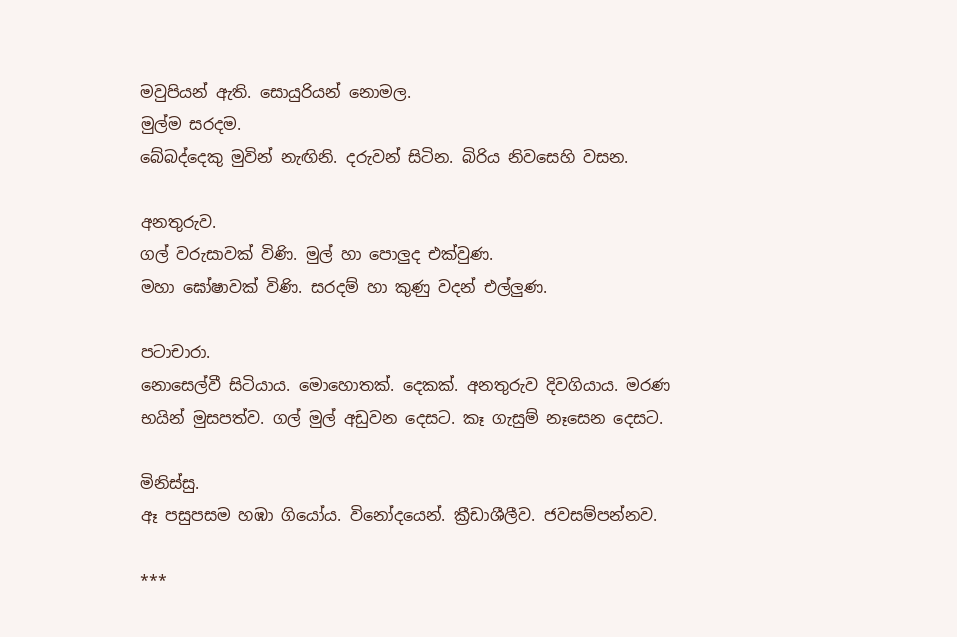මවුපියන් ඇති. සොයුරියන් නොමල.
මුල්ම සරදම.
බේබද්දෙකු මුවින් නැඟිනි. දරුවන් සිටින. බිරිය නිවසෙහි වසන.

අනතුරුව.
ගල් වරුසාවක් විණි. මුල් හා පොලුද එක්වුණ.
මහා ඝෝෂාවක් විණි. සරදම් හා කුණු වදන් එල්ලුණ.

පටාචාරා.
නොසෙල්වී සිටියාය. මොහොතක්. දෙකක්. අනතුරුව දිවගියාය. මරණ භයින් මුසපත්ව. ගල් මුල් අඩුවන දෙසට. කෑ ගැසුම් නෑසෙන දෙසට.

මිනිස්සු.
ඈ පසුපසම හඹා ගියෝය. විනෝදයෙන්. ක්‍රීඩාශීලීව. ජවසම්පන්නව.

***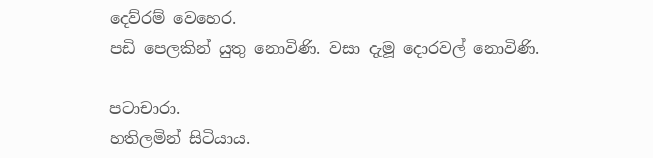දෙව්රම් වෙහෙර.
පඩි පෙලකින් යුතු නොවිණි. වසා දැමූ දොරවල් නොවිණි.

පටාචාරා.
හතිලමින් සිටියාය.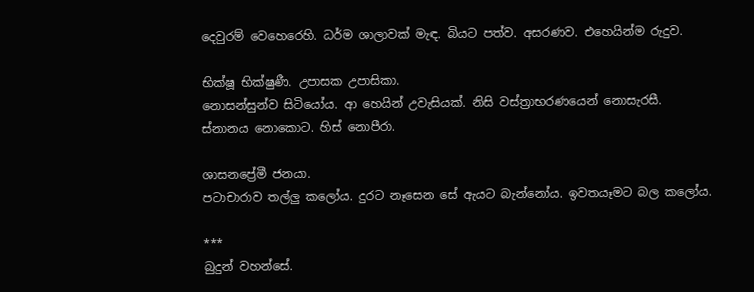දෙවුරම් වෙහෙරෙහි. ධර්ම ශාලාවක් මැඳ. බියට පත්ව. අසරණව. එහෙයින්ම රුදුව.

භික්ෂූ භික්ෂුණී. උපාසක උපාසිකා.
නොසන්සුන්ව සිටියෝය. ආ හෙයින් උවැසියක්. නිසි වස්ත්‍රාභරණයෙන් නොසැරසී. ස්නානය නොකොට. හිස් නොපීරා.

ශාසනප්‍රේමී ජනයා.
පටාචාරාව තල්ලු කලෝය. දුරට නෑසෙන සේ ඇයට බැන්නෝය. ඉවතයෑමට බල කලෝය.

***
බුදුන් වහන්සේ.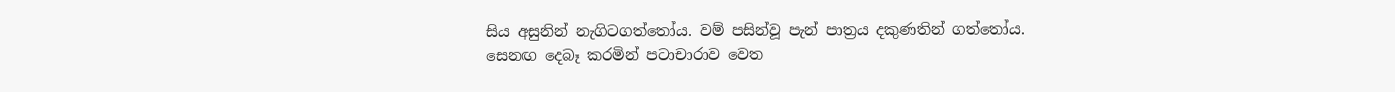සිය අසුනින් නැගිටගත්තෝය. වම් පසින්වූ පැන් පාත්‍රය දකුණතින් ගත්තෝය. සෙනඟ දෙබෑ කරමින් පටාචාරාව වෙත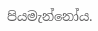පියමැන්නෝය.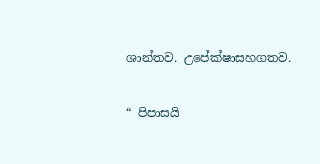ශාන්තව. උපේක්ෂාසහගතව.

“ පිපාසයි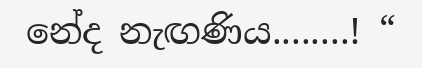නේද නැඟණිය........! “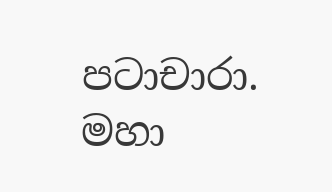පටාචාරා.
මහා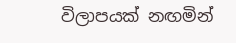විලාපයක් නඟමින්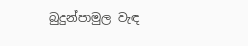බුදුන්පාමුල වැඳ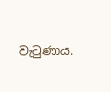වැටුණාය.